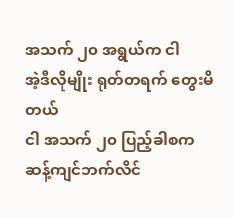အသက် ၂၀ အရွယ်က ငါ
အဲ့ဒီလိုမျိုး ရုတ်တရက် တွေးမိတယ်
ငါ အသက် ၂၀ ပြည့်ခါစက
ဆန့်ကျင်ဘက်လိင်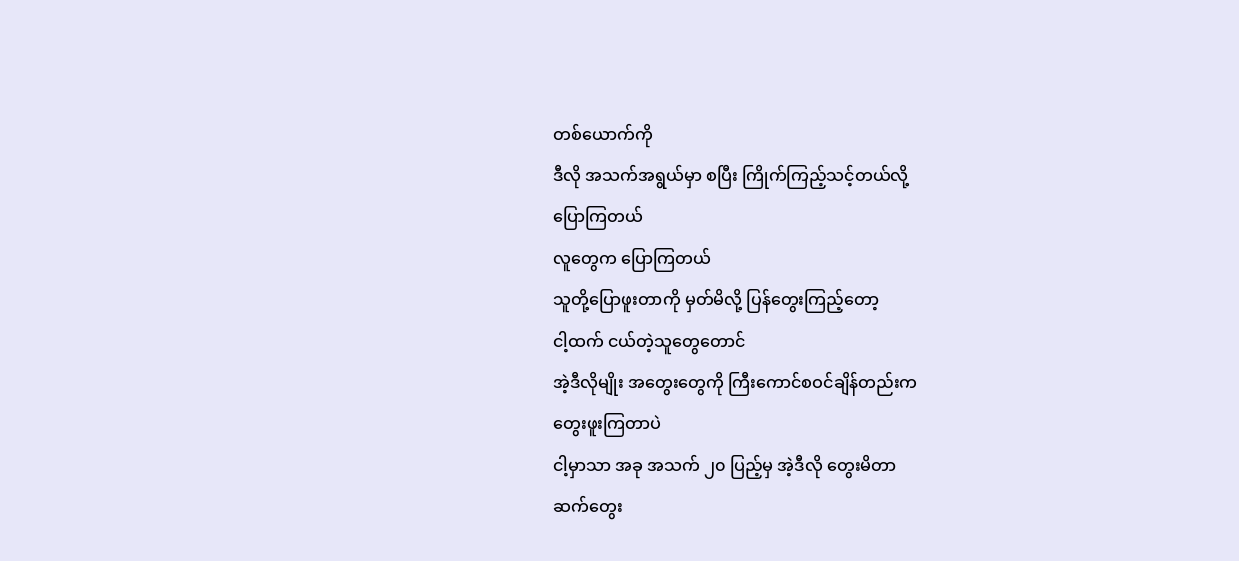တစ်ယောက်ကို
ဒီလို အသက်အရွယ်မှာ စပြီး ကြိုက်ကြည့်သင့်တယ်လို့
ပြောကြတယ်
လူတွေက ပြောကြတယ်
သူတို့ပြောဖူးတာကို မှတ်မိလို့ ပြန်တွေးကြည့်တော့
ငါ့ထက် ငယ်တဲ့သူတွေတောင်
အဲ့ဒီလိုမျိုး အတွေးတွေကို ကြီးကောင်စဝင်ချိန်တည်းက
တွေးဖူးကြတာပဲ
ငါ့မှာသာ အခု အသက် ၂၀ ပြည့်မှ အဲ့ဒီလို တွေးမိတာ
ဆက်တွေး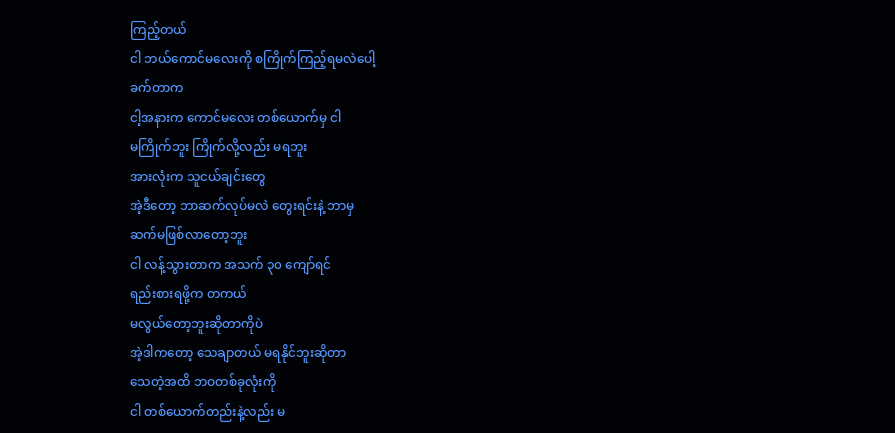ကြည့်တယ်
ငါ ဘယ်ကောင်မလေးကို စကြိုက်ကြည့်ရမလဲပေါ့
ခက်တာက
ငါ့အနားက ကောင်မလေး တစ်ယောက်မှ ငါ
မကြိုက်ဘူး ကြိုက်လို့လည်း မရဘူး
အားလုံးက သူငယ်ချင်းတွေ
အဲ့ဒီတော့ ဘာဆက်လုပ်မလဲ တွေးရင်းနဲ့ ဘာမှ
ဆက်မဖြစ်လာတော့ဘူး
ငါ လန့်သွားတာက အသက် ၃၀ ကျော်ရင်
ရည်းစားရဖို့က တကယ်
မလွယ်တော့ဘူးဆိုတာကိုပဲ
အဲ့ဒါကတော့ သေချာတယ် မရနိုင်ဘူးဆိုတာ
သေတဲ့အထိ ဘဝတစ်ခုလုံးကို
ငါ တစ်ယောက်တည်းနဲ့လည်း မ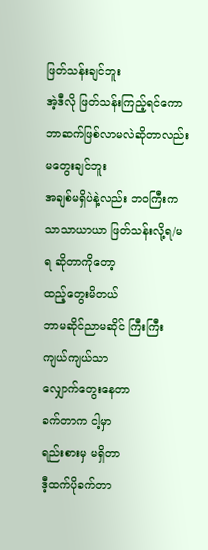ဖြတ်သန်းချင်ဘူး
အဲ့ဒီလို ဖြတ်သန်းကြည့်ရင်ကော ဘာဆက်ဖြစ်လာမလဲဆိုတာလည်း
မတွေးချင်ဘူး
အချစ်မရှိပဲနဲ့လည်း ဘဝကြီးက
သာသာယာယာ ဖြတ်သန်းလို့ရ/မရ ဆိုတာကိုတော့
ထည့်တွေးမိတယ်
ဘာမဆိုင်ညာမဆိုင် ကြီးကြီးကျယ်ကျယ်သာ
လျှောက်တွေးနေတာ
ခက်တာက ငါ့မှာ
ရည်းစားမှ မရှိတာ
ဒီ့ထက်ပိုခက်တာ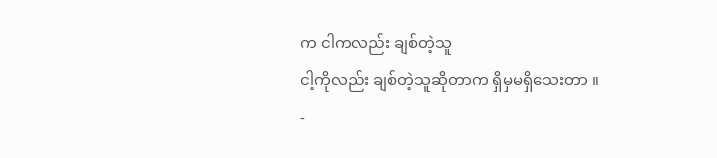က ငါကလည်း ချစ်တဲ့သူ
ငါ့ကိုလည်း ချစ်တဲ့သူဆိုတာက ရှိမှမရှိသေးတာ ။
-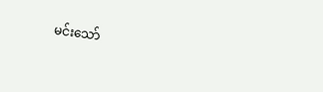မင်းသော်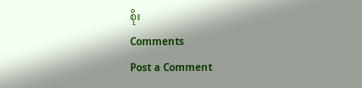စိုး
Comments
Post a Comment